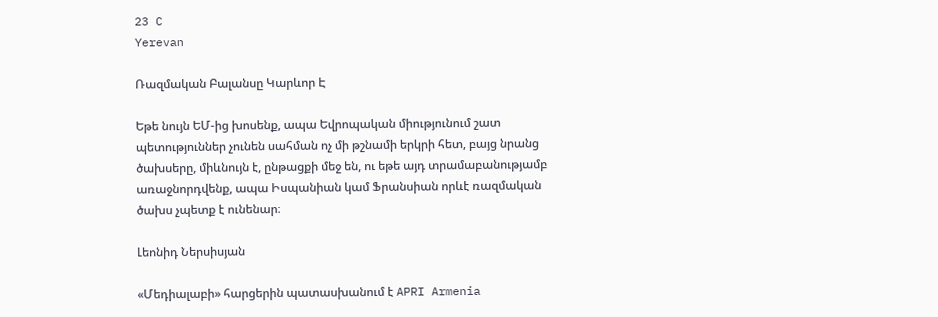23 C
Yerevan

Ռազմական Բալանսը Կարևոր Է

Եթե նույն ԵՄ-ից խոսենք, ապա Եվրոպական միությունում շատ պետություններ չունեն սահման ոչ մի թշնամի երկրի հետ, բայց նրանց ծախսերը, միևնույն է, ընթացքի մեջ են, ու եթե այդ տրամաբանությամբ առաջնորդվենք, ապա Իսպանիան կամ Ֆրանսիան որևէ ռազմական ծախս չպետք է ունենար։

Լեոնիդ Ներսիսյան

«Մեդիալաբի» հարցերին պատասխանում է APRI Armenia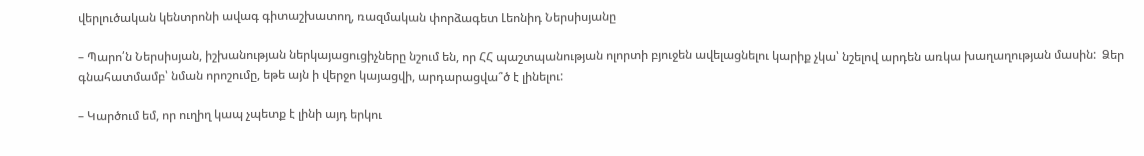վերլուծական կենտրոնի ավագ գիտաշխատող, ռազմական փորձագետ Լեոնիդ Ներսիսյանը

– Պարո՛ն Ներսիսյան, իշխանության ներկայացուցիչները նշում են, որ ՀՀ պաշտպանության ոլորտի բյուջեն ավելացնելու կարիք չկա՝ նշելով արդեն առկա խաղաղության մասին:  Ձեր գնահատմամբ՝ նման որոշումը, եթե այն ի վերջո կայացվի, արդարացվա՞ծ է լինելու:

– Կարծում եմ, որ ուղիղ կապ չպետք է լինի այդ երկու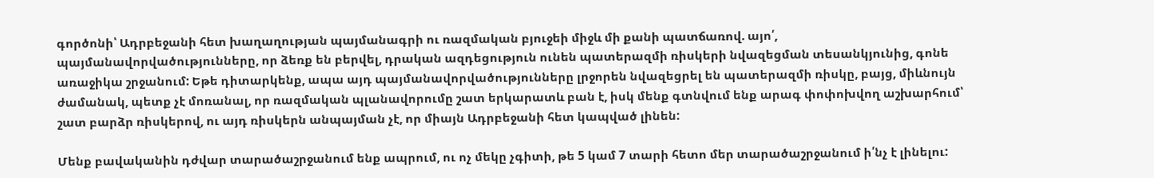գործոնի՝ Ադրբեջանի հետ խաղաղության պայմանագրի ու ռազմական բյուջեի միջև մի քանի պատճառով. այո՛, պայմանավորվածությունները, որ ձեռք են բերվել, դրական ազդեցություն ունեն պատերազմի ռիսկերի նվազեցման տեսանկյունից, գոնե առաջիկա շրջանում: Եթե դիտարկենք, ապա այդ պայմանավորվածությունները լրջորեն նվազեցրել են պատերազմի ռիսկը, բայց, միևնույն ժամանակ, պետք չէ մոռանալ, որ ռազմական պլանավորումը շատ երկարատև բան է, իսկ մենք գտնվում ենք արագ փոփոխվող աշխարհում՝ շատ բարձր ռիսկերով, ու այդ ռիսկերն անպայման չէ, որ միայն Ադրբեջանի հետ կապված լինեն:

Մենք բավականին դժվար տարածաշրջանում ենք ապրում, ու ոչ մեկը չգիտի, թե 5 կամ 7 տարի հետո մեր տարածաշրջանում ի՛նչ է լինելու: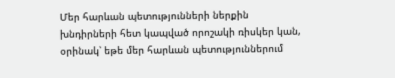Մեր հարևան պետությունների ներքին խնդիրների հետ կապված որոշակի ռիսկեր կան, օրինակ՝ եթե մեր հարևան պետություններում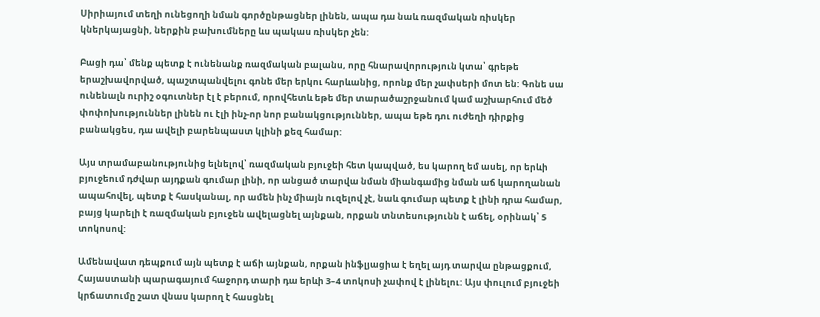Սիրիայում տեղի ունեցողի նման գործընթացներ լինեն, ապա դա նաև ռազմական ռիսկեր կներկայացնի, ներքին բախումները ևս պակաս ռիսկեր չեն:

Բացի դա՝ մենք պետք է ունենանք ռազմական բալանս, որը հնարավորություն կտա՝ գրեթե երաշխավորված, պաշտպանվելու գոնե մեր երկու հարևանից, որոնք մեր չափսերի մոտ են: Գոնե սա ունենալն ուրիշ օգուտներ էլ է բերում, որովհետև եթե մեր տարածաշրջանում կամ աշխարհում մեծ փոփոխություններ լինեն ու էլի ինչ-որ նոր բանակցություններ, ապա եթե դու ուժեղի դիրքից բանակցես, դա ավելի բարենպաստ կլինի քեզ համար:

Այս տրամաբանությունից ելնելով՝ ռազմական բյուջեի հետ կապված, ես կարող եմ ասել, որ երևի բյուջեում դժվար այդքան գումար լինի, որ անցած տարվա նման միանգամից նման աճ կարողանան ապահովել, պետք է հասկանալ, որ ամեն ինչ միայն ուզելով չէ, նաև գումար պետք է լինի դրա համար, բայց կարելի է ռազմական բյուջեն ավելացնել այնքան, որքան տնտեսությունն է աճել, օրինակ՝ 5 տոկոսով:

Ամենավատ դեպքում այն պետք է աճի այնքան, որքան ինֆլյացիա է եղել այդ տարվա ընթացքում, Հայաստանի պարագայում հաջորդ տարի դա երևի 3–4 տոկոսի չափով է լինելու: Այս փուլում բյուջեի կրճատումը շատ վնաս կարող է հասցնել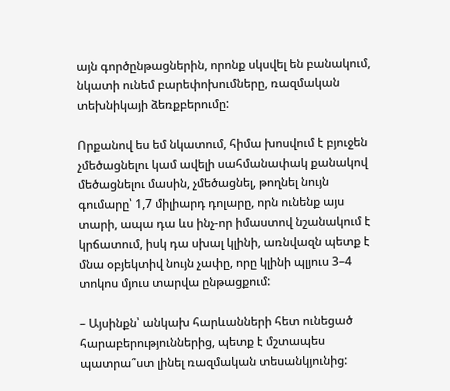այն գործընթացներին, որոնք սկսվել են բանակում, նկատի ունեմ բարեփոխումները, ռազմական տեխնիկայի ձեռքբերումը:

Որքանով ես եմ նկատում, հիմա խոսվում է բյուջեն չմեծացնելու կամ ավելի սահմանափակ քանակով մեծացնելու մասին, չմեծացնել, թողնել նույն գումարը՝ 1,7 միլիարդ դոլարը, որն ունենք այս տարի, ապա դա ևս ինչ-որ իմաստով նշանակում է կրճատում, իսկ դա սխալ կլինի, առնվազն պետք է մնա օբյեկտիվ նույն չափը, որը կլինի պլյուս 3–4 տոկոս մյուս տարվա ընթացքում:

– Այսինքն՝ անկախ հարևանների հետ ունեցած հարաբերություններից, պետք է մշտապես պատրա՞ստ լինել ռազմական տեսանկյունից: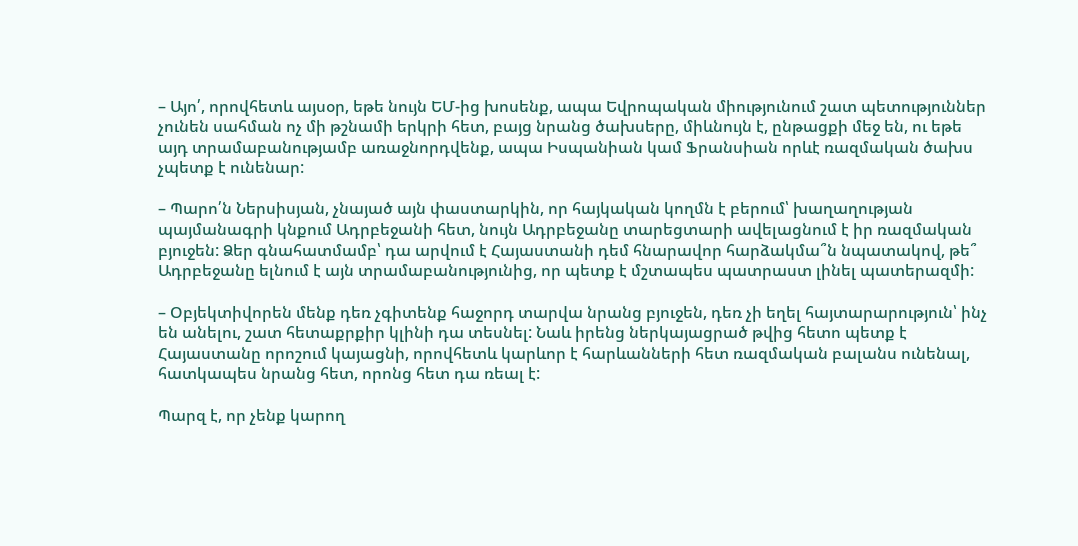– Այո՛, որովհետև այսօր, եթե նույն ԵՄ-ից խոսենք, ապա Եվրոպական միությունում շատ պետություններ չունեն սահման ոչ մի թշնամի երկրի հետ, բայց նրանց ծախսերը, միևնույն է, ընթացքի մեջ են, ու եթե այդ տրամաբանությամբ առաջնորդվենք, ապա Իսպանիան կամ Ֆրանսիան որևէ ռազմական ծախս չպետք է ունենար:

– Պարո՛ն Ներսիսյան, չնայած այն փաստարկին, որ հայկական կողմն է բերում՝ խաղաղության պայմանագրի կնքում Ադրբեջանի հետ, նույն Ադրբեջանը տարեցտարի ավելացնում է իր ռազմական բյուջեն: Ձեր գնահատմամբ՝ դա արվում է Հայաստանի դեմ հնարավոր հարձակմա՞ն նպատակով, թե՞ Ադրբեջանը ելնում է այն տրամաբանությունից, որ պետք է մշտապես պատրաստ լինել պատերազմի:

– Օբյեկտիվորեն մենք դեռ չգիտենք հաջորդ տարվա նրանց բյուջեն, դեռ չի եղել հայտարարություն՝ ինչ են անելու, շատ հետաքրքիր կլինի դա տեսնել: Նաև իրենց ներկայացրած թվից հետո պետք է Հայաստանը որոշում կայացնի, որովհետև կարևոր է հարևանների հետ ռազմական բալանս ունենալ, հատկապես նրանց հետ, որոնց հետ դա ռեալ է:

Պարզ է, որ չենք կարող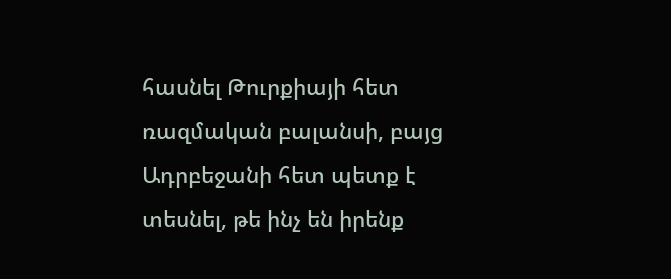հասնել Թուրքիայի հետ ռազմական բալանսի, բայց Ադրբեջանի հետ պետք է տեսնել, թե ինչ են իրենք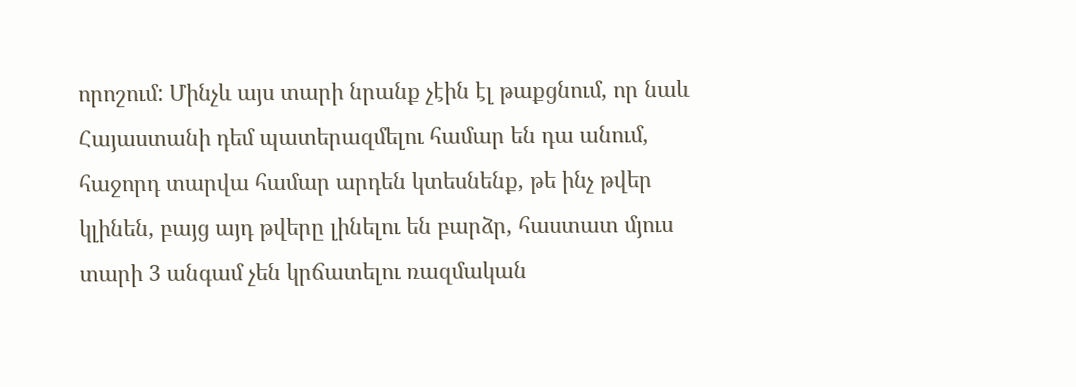որոշում: Մինչև այս տարի նրանք չէին էլ թաքցնում, որ նաև Հայաստանի դեմ պատերազմելու համար են դա անում, հաջորդ տարվա համար արդեն կտեսնենք, թե ինչ թվեր կլինեն, բայց այդ թվերը լինելու են բարձր, հաստատ մյուս տարի 3 անգամ չեն կրճատելու ռազմական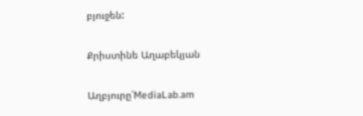բյուջեն:

Քրիստինե Աղաբեկյան

Աղբյուրը՝MediaLab.am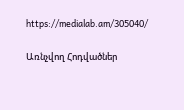https://medialab.am/305040/

Առնչվող Հոդվածներ